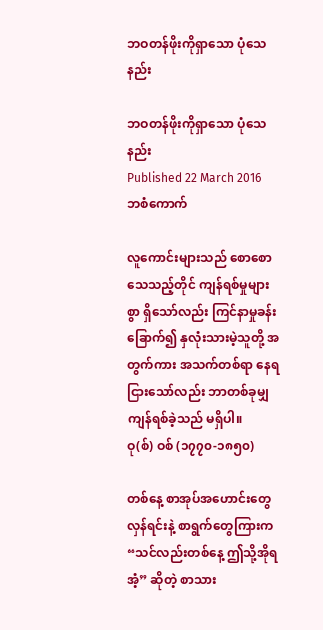ဘဝတန်ဖိုးကိုရှာသော ပုံသေနည်း

ဘဝတန်ဖိုးကိုရှာသော ပုံသေနည်း
Published 22 March 2016
ဘစံကောက်

လူကောင်းများသည် စောစောသေသည့်တိုင် ကျန်ရစ်မှုများစွာ ရှိသော်လည်း ကြင်နာမှုခန်းခြောက်၍ နှလုံးသားမဲ့သူတို့ အတွက်ကား အသက်တစ်ရာ နေရငြားသော်လည်း ဘာတစ်ခုမျှ ကျန်ရစ်ခဲ့သည် မရှိပါ။
ဝု(စ်) ဝစ် (၁၇၇၀-၁၈၅၀)

တစ်နေ့ စာအုပ်အဟောင်းတွေ လှန်ရင်းနဲ့ စာရွက်တွေကြားက “သင်လည်းတစ်နေ့ ဤသို့အိုရအံ့” ဆိုတဲ့ စာသား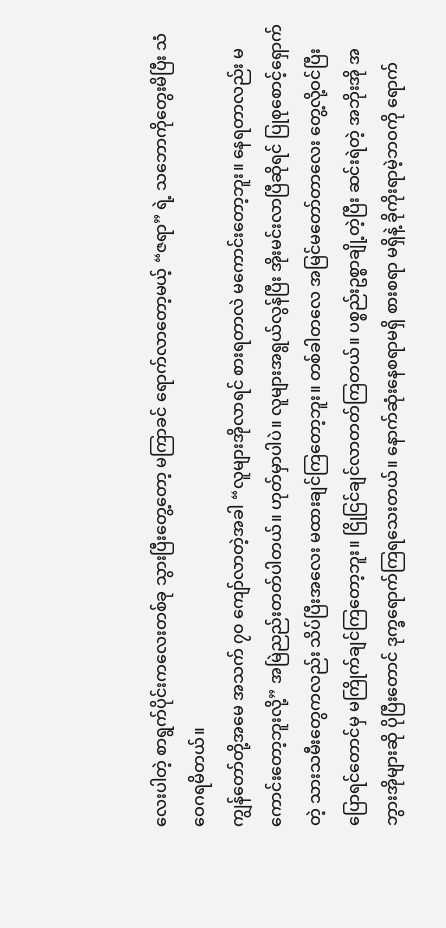လေးပါတဲ့ စာရွက်ပိုင်းကလေးတစ်ခု သွားပြီးတွေ့တော့ မကြာခင် ရောက်လာတော့မယ့် “ဇရာ” ရဲ့ သဘောကိုတွေးမိပြီး သံဝေဂရမိတယ်။
ကျွန်တော်တို့အမေ အသက် ၇၀ ကျော်လာတဲ့အခါ “လူများအိုလာရင် စားရတာလဲ မကောင်းတော့ဘူး။ နေရတာလည်း မကောင်းတော့ဘူးလို့” အမြဲညည်းတတ်ပါတယ်။ ဟုတ်မှာပါပဲ။ လူများအရွယ်လွန်ပြီး အိုးမင်းလာပြီဆိုရင် ပြုစုစောင့်ရှောက်တဲ့ သားသမီးတွေကလည်း သိပ်ပြီးအလေး မထားချင်ကြတော့ဘူး။ တစ်ခါတလေ အမြင်မတော်တာလေး တွေ့လို့ဝင်ပြီး ပြောရင်တောင်မှ မကြိုက်ချင်ကြတော့ဘူး။ ငြိုငြင်ချင်လာတတ်ကြတယ်။ ပစ္စည်းဥစ္စာချို့တဲ့ပြီး ဆင်းရဲတဲ့ အဘိုးအို အဘွားအိုများဆို ပိုပြီးတောင် ဒုက္ခရောက်ကြရသေးတယ်။ နောက်ဆုံးနေစရာမရှိ စားစရာ မရှိနဲ့ ခိုကိုးရာမဲ့ဘဝကို ရောက်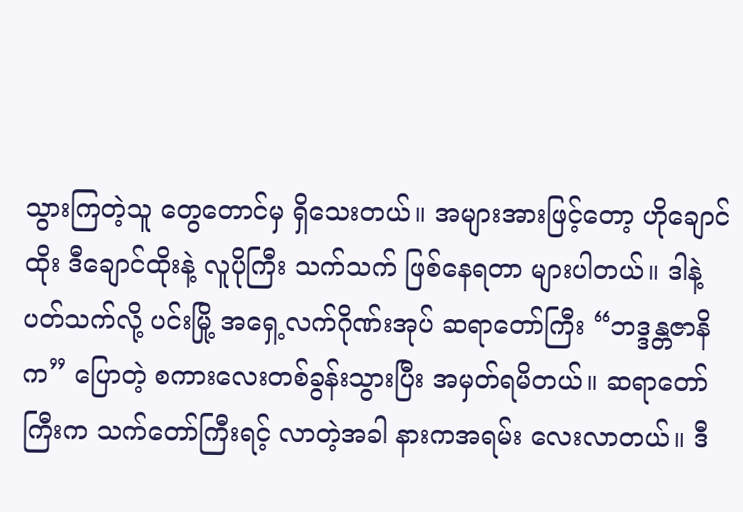သွားကြတဲ့သူ တွေတောင်မှ ရှိသေးတယ်။ အများအားဖြင့်တော့ ဟိုချောင်ထိုး ဒီချောင်ထိုးနဲ့ လူပိုကြီး သက်သက် ဖြစ်နေရတာ များပါတယ်။ ဒါနဲ့ ပတ်သက်လို့ ပင်းမြို့ အရှေ့လက်ဂိုဏ်းအုပ် ဆရာတော်ကြီး “ဘဒ္ဒန္တဇာနိက” ပြောတဲ့ စကားလေးတစ်ခွန်းသွားပြီး အမှတ်ရမိတယ်။ ဆရာတော်ကြီးက သက်တော်ကြီးရင့် လာတဲ့အခါ နားကအရမ်း လေးလာတယ်။ ဒီ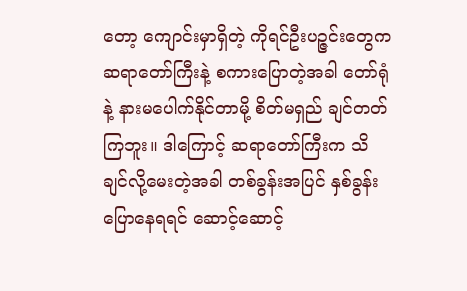တော့ ကျောင်းမှာရှိတဲ့ ကိုရင်ဦးပဉ္ဇင်းတွေက ဆရာတော်ကြီးနဲ့ စကားပြောတဲ့အခါ တော်ရုံနဲ့ နားမပေါက်နိုင်တာမို့ စိတ်မရှည် ချင်တတ်ကြဘူး။ ဒါကြောင့် ဆရာတော်ကြီးက သိချင်လို့မေးတဲ့အခါ တစ်ခွန်းအပြင် နှစ်ခွန်းပြောနေရရင် ဆောင့်ဆောင့်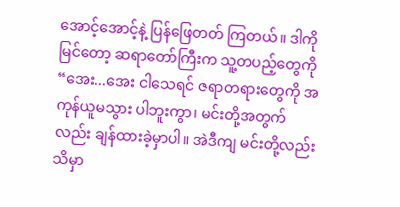အောင့်အောင့်နဲ့ ပြန်ဖြေတတ် ကြတယ်။ ဒါကိုမြင်တော့ ဆရာတော်ကြီးက သူ့တပည့်တွေကို “အေး...အေး ငါသေရင် ဇရာတရားတွေကို အကုန်ယူမသွား ပါဘူးကွာ၊ မင်းတို့အတွက်လည်း ချန်ထားခဲ့မှာပါ။ အဲဒီကျ မင်းတို့လည်း သိမှာ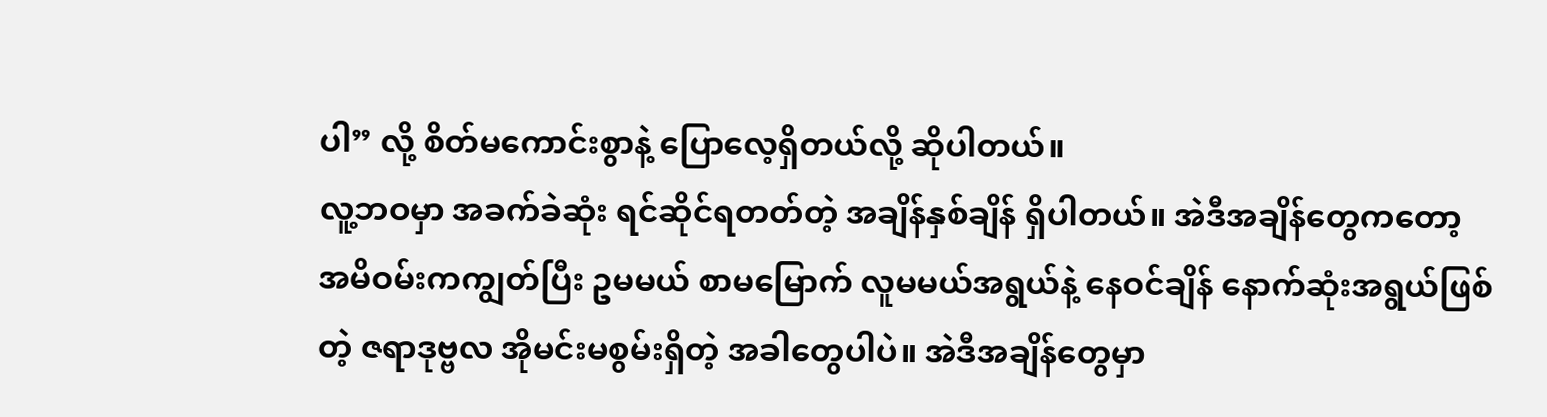ပါ” လို့ စိတ်မကောင်းစွာနဲ့ ပြောလေ့ရှိတယ်လို့ ဆိုပါတယ်။
လူ့ဘဝမှာ အခက်ခဲဆုံး ရင်ဆိုင်ရတတ်တဲ့ အချိန်နှစ်ချိန် ရှိပါတယ်။ အဲဒီအချိန်တွေကတော့ အမိဝမ်းကကျွတ်ပြီး ဥမမယ် စာမမြောက် လူမမယ်အရွယ်နဲ့ နေဝင်ချိန် နောက်ဆုံးအရွယ်ဖြစ်တဲ့ ဇရာဒုဗ္ဗလ အိုမင်းမစွမ်းရှိတဲ့ အခါတွေပါပဲ။ အဲဒီအချိန်တွေမှာ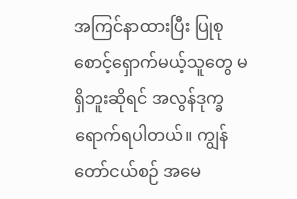အကြင်နာထားပြီး ပြုစုစောင့်ရှောက်မယ့်သူတွေ မရှိဘူးဆိုရင် အလွန်ဒုက္ခ ရောက်ရပါတယ်။ ကျွန်တော်ငယ်စဉ် အမေ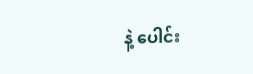နဲ့ ပေါင်း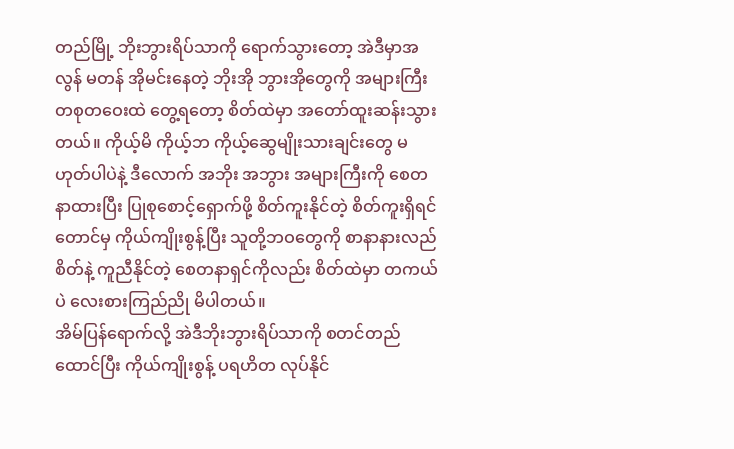တည်မြို့ ဘိုးဘွားရိပ်သာကို ရောက်သွားတော့ အဲဒီမှာအလွန် မတန် အိုမင်းနေတဲ့ ဘိုးအို ဘွားအိုတွေကို အများကြီး တစုတဝေးထဲ တွေ့ရတော့ စိတ်ထဲမှာ အတော်ထူးဆန်းသွားတယ်။ ကိုယ့်မိ ကိုယ့်ဘ ကိုယ့်ဆွေမျိုးသားချင်းတွေ မဟုတ်ပါပဲနဲ့ ဒီလောက် အဘိုး အဘွား အများကြီးကို စေတနာထားပြီး ပြုစုစောင့်ရှောက်ဖို့ စိတ်ကူးနိုင်တဲ့ စိတ်ကူးရှိရင်တောင်မှ ကိုယ်ကျိုးစွန့်ပြီး သူတို့ဘဝတွေကို စာနာနားလည်စိတ်နဲ့ ကူညီနိုင်တဲ့ စေတနာရှင်ကိုလည်း စိတ်ထဲမှာ တကယ်ပဲ လေးစားကြည်ညို မိပါတယ်။
အိမ်ပြန်ရောက်လို့ အဲဒီဘိုးဘွားရိပ်သာကို စတင်တည်ထောင်ပြီး ကိုယ်ကျိုးစွန့် ပရဟိတ လုပ်နိုင်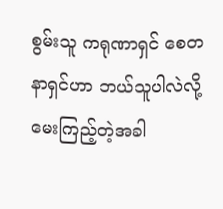စွမ်းသူ ကရုဏာရှင် စေတနာရှင်ဟာ ဘယ်သူပါလဲလို့ မေးကြည့်တဲ့အခါ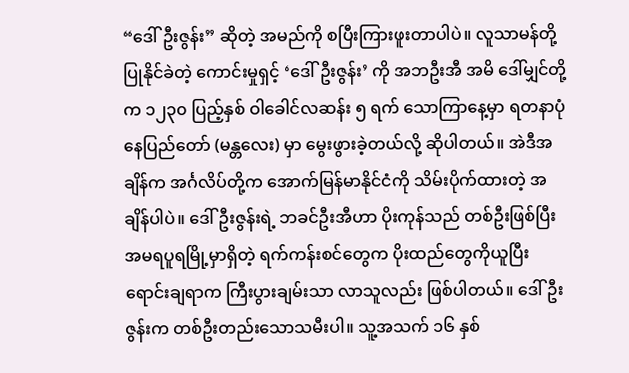“ဒေါ်ဦးဇွန်း” ဆိုတဲ့ အမည်ကို စပြီးကြားဖူးတာပါပဲ။ လူသာမန်တို့ ပြုနိုင်ခဲတဲ့ ကောင်းမှုရှင့် ‘ဒေါ်ဦးဇွန်း’ ကို အဘဦးအီ အမိ ဒေါ်မျှင်တို့က ၁၂၃၀ ပြည့်နှစ် ဝါခေါင်လဆန်း ၅ ရက် သောကြာနေ့မှာ ရတနာပုံ နေပြည်တော် (မန္တလေး) မှာ မွေးဖွားခဲ့တယ်လို့ ဆိုပါတယ်။ အဲဒီအချိန်က အင်္ဂလိပ်တို့က အောက်မြန်မာနိုင်ငံကို သိမ်းပိုက်ထားတဲ့ အချိန်ပါပဲ။ ဒေါ်ဦးဇွန်းရဲ့ ဘခင်ဦးအီဟာ ပိုးကုန်သည် တစ်ဦးဖြစ်ပြီး အမရပူရမြို့မှာရှိတဲ့ ရက်ကန်းစင်တွေက ပိုးထည်တွေကိုယူပြီး ရောင်းချရာက ကြီးပွားချမ်းသာ လာသူလည်း ဖြစ်ပါတယ်။ ဒေါ်ဦးဇွန်းက တစ်ဦးတည်းသောသမီးပါ။ သူ့အသက် ၁၆ နှစ်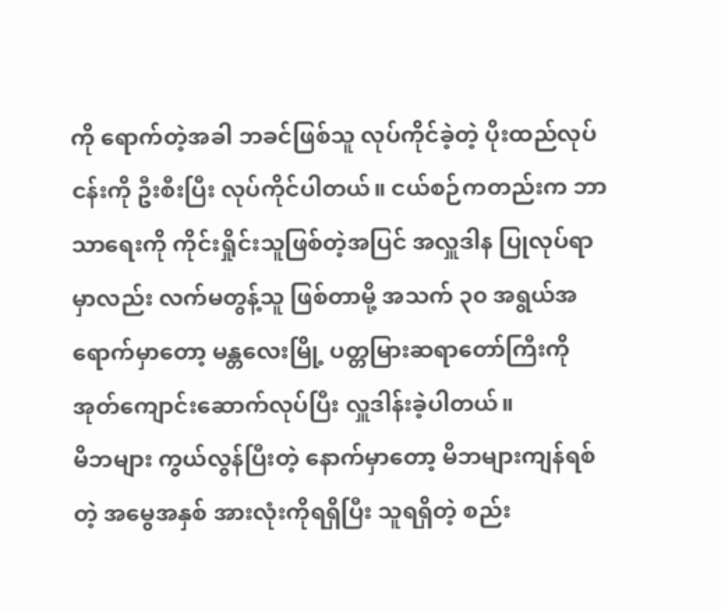ကို ရောက်တဲ့အခါ ဘခင်ဖြစ်သူ လုပ်ကိုင်ခဲ့တဲ့ ပိုးထည်လုပ်ငန်းကို ဦးစီးပြီး လုပ်ကိုင်ပါတယ်။ ငယ်စဉ်ကတည်းက ဘာသာရေးကို ကိုင်းရှိုင်းသူဖြစ်တဲ့အပြင် အလှူဒါန ပြုလုပ်ရာမှာလည်း လက်မတွန့်သူ ဖြစ်တာမို့ အသက် ၃၀ အရွယ်အရောက်မှာတော့ မန္တလေးမြို့ ပတ္တမြားဆရာတော်ကြီးကို အုတ်ကျောင်းဆောက်လုပ်ပြီး လှူဒါန်းခဲ့ပါတယ်။
မိဘများ ကွယ်လွန်ပြီးတဲ့ နောက်မှာတော့ မိဘများကျန်ရစ်တဲ့ အမွေအနှစ် အားလုံးကိုရရှိပြီး သူရရှိတဲ့ စည်း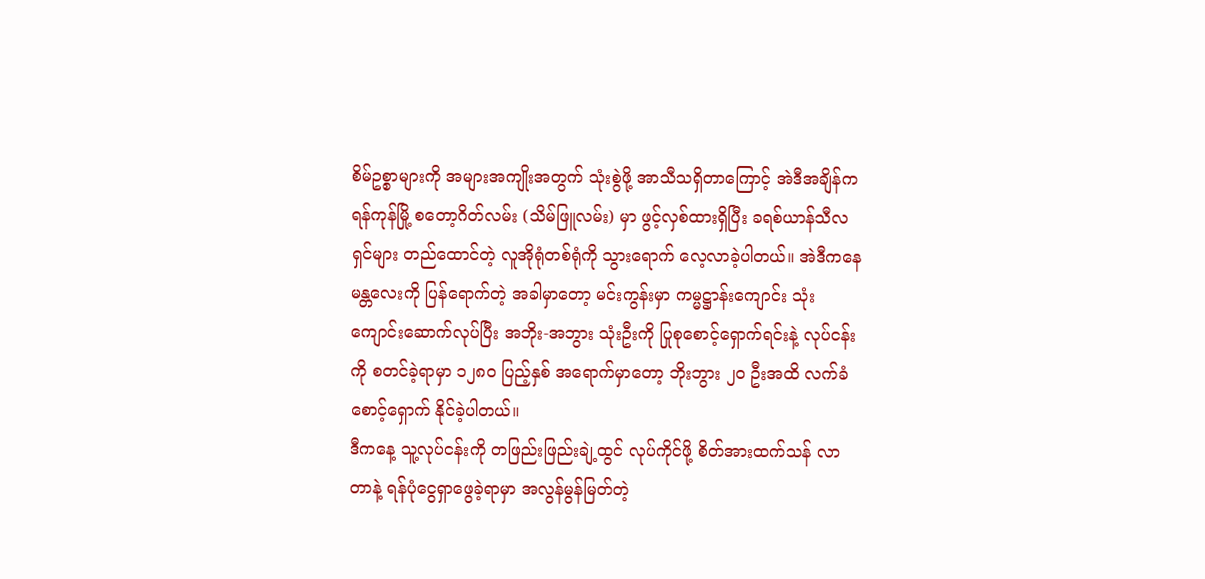စိမ်ဥစ္စာများကို အများအကျိုးအတွက် သုံးစွဲဖို့ အာသီသရှိတာကြောင့် အဲဒီအချိန်က ရန်ကုန်မြို့ စတော့ဂိတ်လမ်း (သိမ်ဖြူလမ်း) မှာ ဖွင့်လှစ်ထားရှိပြီး ခရစ်ယာန်သီလရှင်များ တည်ထောင်တဲ့ လူအိုရုံတစ်ရုံကို သွားရောက် လေ့လာခဲ့ပါတယ်။ အဲဒီကနေ မန္တလေးကို ပြန်ရောက်တဲ့ အခါမှာတော့ မင်းကွန်းမှာ ကမ္မဋ္ဌာန်းကျောင်း သုံးကျောင်းဆောက်လုပ်ပြီး အဘိုး-အဘွား သုံးဦးကို ပြုစုစောင့်ရှောက်ရင်းနဲ့ လုပ်ငန်းကို စတင်ခဲ့ရာမှာ ၁၂၈၀ ပြည့်နှစ် အရောက်မှာတော့ ဘိုးဘွား ၂၀ ဦးအထိ လက်ခံစောင့်ရှောက် နိုင်ခဲ့ပါတယ်။
ဒီကနေ့ သူ့လုပ်ငန်းကို တဖြည်းဖြည်းချဲ့ထွင် လုပ်ကိုင်ဖို့ စိတ်အားထက်သန် လာတာနဲ့ ရန်ပုံငွေရှာဖွေခဲ့ရာမှာ အလွန်မွန်မြတ်တဲ့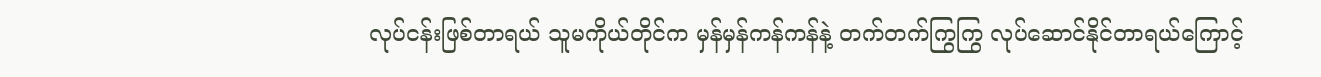လုပ်ငန်းဖြစ်တာရယ် သူမကိုယ်တိုင်က မှန်မှန်ကန်ကန်နဲ့ တက်တက်ကြွကြွ လုပ်ဆောင်နိုင်တာရယ်ကြောင့်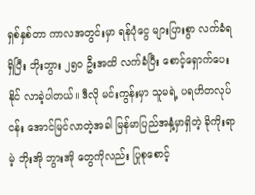ရှစ်နှစ်တာ ကာလအတွင်းမှာ ရန်ပုံငွေ များပြားစွာ လက်ခံရရှိပြီး ဘိုးဘွား ၂၅၀ ဦးအထိ လက်ခံပြီး စောင့်ရှောက်ပေးနိုင် လာခဲ့ပါတယ်။ ဒီလို မင်းကွန်းမှာ သူမရဲ့ ပရဟိတလုပ်ငန်း အောင်မြင်လာတဲ့အခါ မြန်မာပြည်အနှံ့မှာရှိတဲ့ ခိုကိုးရာမဲ့ ဘိုးအို ဘွားအို တွေကိုလည်း ပြုစုစောင့်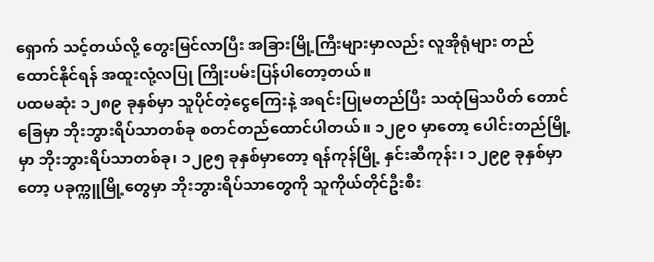ရှောက် သင့်တယ်လို့ တွေးမြင်လာပြီး အခြားမြို့ကြီးများမှာလည်း လူအိုရုံများ တည်ထောင်နိုင်ရန် အထူးလုံ့လပြု ကြိုးပမ်းပြန်ပါတော့တယ်။
ပထမဆုံး ၁၂၈၉ ခုနှစ်မှာ သူပိုင်တဲ့ငွေကြေးနဲ့ အရင်းပြုမတည်ပြီး သထုံမြသပိတ် တောင်ခြေမှာ ဘိုးဘွားရိပ်သာတစ်ခု စတင်တည်ထောင်ပါတယ်။ ၁၂၉၀ မှာတော့ ပေါင်းတည်မြို့မှာ ဘိုးဘွားရိပ်သာတစ်ခု၊ ၁၂၉၅ ခုနှစ်မှာတော့ ရန်ကုန်မြို့ နှင်းဆီကုန်း၊ ၁၂၉၉ ခုနှစ်မှာတော့ ပခုက္ကူမြို့တွေမှာ ဘိုးဘွားရိပ်သာတွေကို သူကိုယ်တိုင်ဦးစီး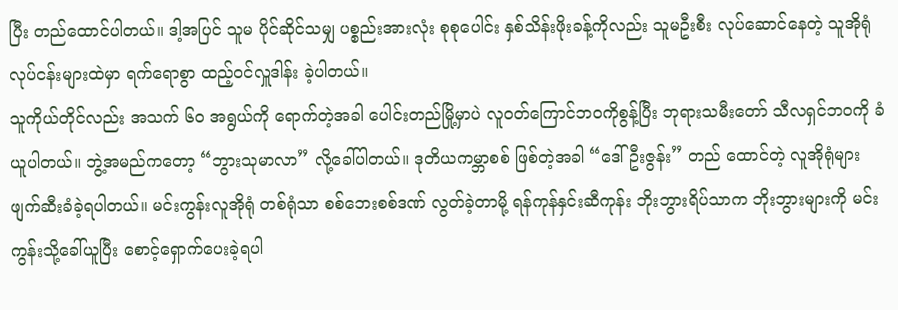ပြီး တည်ထောင်ပါတယ်။ ဒါ့အပြင် သူမ ပိုင်ဆိုင်သမျှ ပစ္စည်းအားလုံး စုစုပေါင်း နှစ်သိန်းဖိုးခန့်ကိုလည်း သူမဦးစီး လုပ်ဆောင်နေတဲ့ သူအိုရုံလုပ်ငန်းများထဲမှာ ရက်ရောစွာ ထည့်ဝင်လှူဒါန်း ခဲ့ပါတယ်။
သူကိုယ်တိုင်လည်း အသက် ၆၀ အရွယ်ကို ရောက်တဲ့အခါ ပေါင်းတည်မြို့မှာပဲ လူဝတ်ကြောင်ဘဝကိုစွန့်ပြီး ဘုရားသမီးတော် သီလရှင်ဘဝကို ခံယူပါတယ်။ ဘွဲ့အမည်ကတော့ “ဘွားသုမာလာ” လို့ခေါ်ပါတယ်။ ဒုတိယကမ္ဘာစစ် ဖြစ်တဲ့အခါ “ဒေါ်ဦးဇွန်း” တည် ထောင်တဲ့ လူအိုရုံများ ဖျက်ဆီးခံခဲ့ရပါတယ်။ မင်းကွန်းလူအိုရုံ တစ်ရုံသာ စစ်ဘေးစစ်ဒဏ် လွတ်ခဲ့တာမို့ ရန်ကုန်နှင်းဆီကုန်း ဘိုးဘွားရိပ်သာက ဘိုးဘွားများကို မင်းကွန်းသို့ခေါ်ယူပြီး စောင့်ရှောက်ပေးခဲ့ရပါ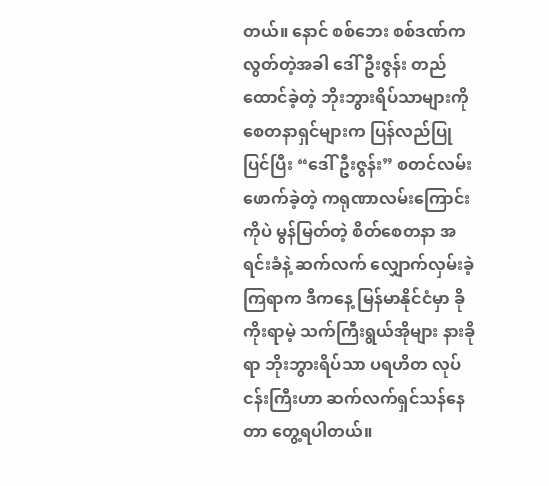တယ်။ နောင် စစ်ဘေး စစ်ဒဏ်က လွတ်တဲ့အခါ ဒေါ်ဦးဇွန်း တည်ထောင်ခဲ့တဲ့ ဘိုးဘွားရိပ်သာများကို စေတနာရှင်များက ပြန်လည်ပြုပြင်ပြီး “ဒေါ်ဦးဇွန်း” စတင်လမ်းဖောက်ခဲ့တဲ့ ကရုဏာလမ်းကြောင်းကိုပဲ မွန်မြတ်တဲ့ စိတ်စေတနာ အရင်းခံနဲ့ ဆက်လက် လျှောက်လှမ်းခဲ့ကြရာက ဒီကနေ့ မြန်မာနိုင်ငံမှာ ခိုကိုးရာမဲ့ သက်ကြီးရွယ်အိုများ နားခိုရာ ဘိုးဘွားရိပ်သာ ပရဟိတ လုပ်ငန်းကြီးဟာ ဆက်လက်ရှင်သန်နေတာ တွေ့ရပါတယ်။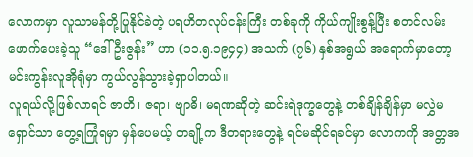လောကမှာ လူသာမန်တို့ပြုနိုင်ခဲတဲ့ ပရဟိတလုပ်ငန်းကြီး တစ်ခုကို ကိုယ်ကျိုးစွန့်ပြီး စတင်လမ်းဖောက်ပေးခဲ့သူ “ဒေါ်ဦးဇွန်း” ဟာ (၁၁.၅.၁၉၄၄) အသက် (၇၆) နှစ်အရွယ် အရောက်မှာတော့ မင်းကွန်းလူအိုရုံမှာ ကွယ်လွန်သွားခဲ့ရှာပါတယ်။
လူရယ်လို့ဖြစ်လာရင် ဇာတိ၊ ဇရာ၊ ဗျာဓိ၊ မရဏဆိုတဲ့ ဆင်းရဲဒုက္ခတွေနဲ့ တစ်ချိန်ချိန်မှာ မလွှဲမရှောင်သာ တွေ့ရကြုံရမှာ မှန်ပေမယ့် တချို့က ဒီတရားတွေနဲ့ ရင်မဆိုင်ရခင်မှာ လောကကို အတ္တအ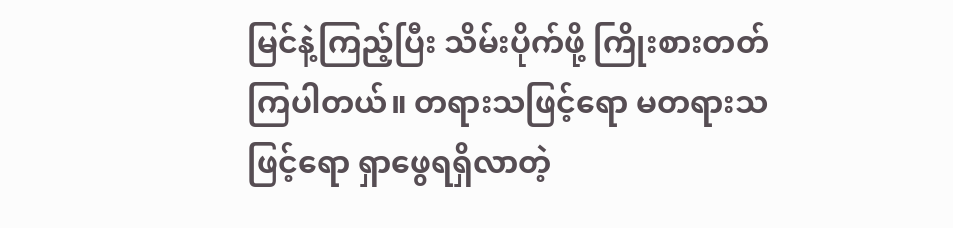မြင်နဲ့ကြည့်ပြီး သိမ်းပိုက်ဖို့ ကြိုးစားတတ်ကြပါတယ်။ တရားသဖြင့်ရော မတရားသဖြင့်ရော ရှာဖွေရရှိလာတဲ့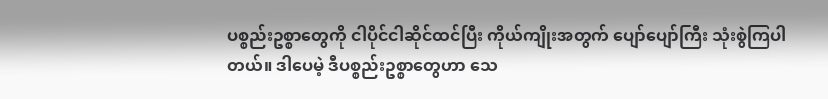ပစ္စည်းဥစ္စာတွေကို ငါပိုင်ငါဆိုင်ထင်ပြီး ကိုယ်ကျိုးအတွက် ပျော်ပျော်ကြီး သုံးစွဲကြပါတယ်။ ဒါပေမဲ့ ဒီပစ္စည်းဥစ္စာတွေဟာ သေ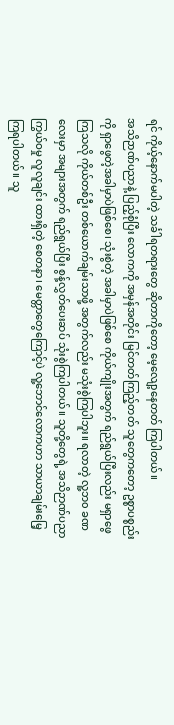ရင် ကိုယ့်နောက်မပါတဲ့ သင်္ခါရတရားတွေ ဆိုတာကိုတော့ မေ့လျော့နေတတ် ကြပါတယ်။
အသိဉာဏ်ပညာနဲ့ ပြည့်စုံပြီး လောကကို အမှန်အတိုင်း မြင်တတ်ကြည့်တတ် သူတွေကတော့ ဥစ္စာပစ္စည်းကို ရှာဖွေတဲ့အခါမှာပဲဖြစ်စေ၊ သုံးစွဲတဲ့ အခါမှာပဲဖြစ်စေ ကိုယ်ကျိုးအတွက် ရည်ရွယ်ပြီးလည်း မရှာဖွေကြသလို ကိုယ်တစ်ဦး တစ်ယောက်ချမ်းသာဖို့ အတွက်လည်း မသုံးစွဲကြပါဘူး။ ရလာတဲ့ လူ့ဘ၀ ခဏလေးမှာ အများအတွက် ရည်ရွယ်ပြီး စွန့်လွှတ်ပေးဆပ် သုံးစွဲကြပါတယ်။ သူတို့တွေရဲ့ အသိဉာဏ်ပညာကြွယ်ဝမှု လူလူချင်း ထားရှိတဲ့ စေတနာ၊ မေတ္တာတွေကြောင့်ပဲ လူ့ဘောင်လောကဟာ သာယာချမ်းမြေ့ ကြရပါတယ်။ သူ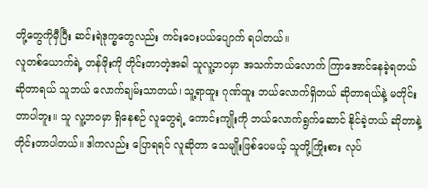တို့တွေကိုမှီပြီး ဆင်းရဲဒုက္ခတွေလည်း ကင်းဝေးပယ်ပျောက် ရပါတယ်။
လူတစ်ယောက်ရဲ့ တန်ဖိုးကို တိုင်းတာတဲ့အခါ သူလူ့ဘဝမှာ အသက်ဘယ်လောက် ကြာအောင်နေခဲ့ရတယ် ဆိုတာရယ် သူဘယ် လောက်ချမ်းသာတယ်၊ သူ့ရာထူး ဂုဏ်ထူး ဘယ်လောက်ရှိတယ် ဆိုတာရယ်နဲ့ မတိုင်းတာပါဘူး။ သူ လူ့ဘဝမှာ ရှိနေစဉ် လူတွေရဲ့ ကောင်းကျိုးကို ဘယ်လောက်ရွက်ဆောင် နိုင်ခဲ့တယ် ဆိုတာနဲ့ တိုင်းတာပါတယ်။ ဒါကလည်း ပြောရရင် လူဆိုတာ သေမျိုးဖြစ်ပေမယ့် သူတို့ကြိုးစား လုပ်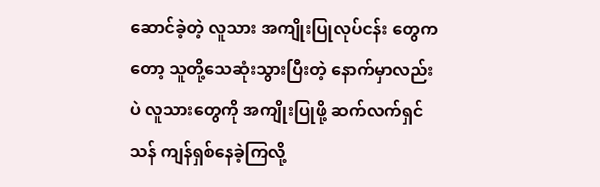ဆောင်ခဲ့တဲ့ လူသား အကျိုးပြုလုပ်ငန်း တွေကတော့ သူတို့သေဆုံးသွားပြီးတဲ့ နောက်မှာလည်းပဲ လူသားတွေကို အကျိုးပြုဖို့ ဆက်လက်ရှင်သန် ကျန်ရှစ်နေခဲ့ကြလို့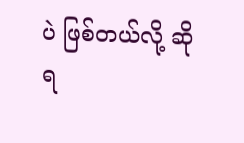ပဲ ဖြစ်တယ်လို့ ဆိုရ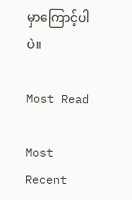မှာကြောင့်ပါပဲ။

Most Read

Most Recent